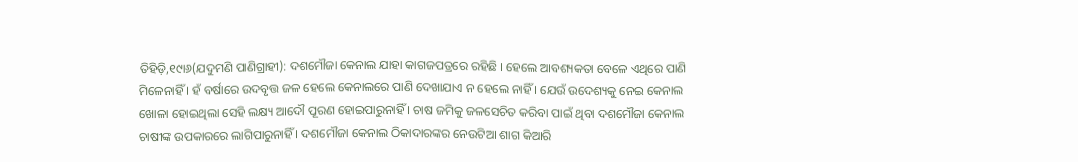ତିହିଡ଼ି,୧୯ା୬(ଯଦୁମଣି ପାଣିଗ୍ରାହୀ): ଦଶମୌଜା କେନାଲ ଯାହା କାଗଜପତ୍ରରେ ରହିଛି । ହେଲେ ଆବଶ୍ୟକତା ବେଳେ ଏଥିରେ ପାଣି ମିଳେନାହିଁ । ହଁ ବର୍ଷାରେ ଉଦବୃତ୍ତ ଜଳ ହେଲେ କେନାଲରେ ପାଣି ଦେଖାଯାଏ ନ ହେଲେ ନାହିଁ । ଯେଉଁ ଉଦେଶ୍ୟକୁ ନେଇ କେନାଲ ଖୋଳା ହୋଇଥିଲା ସେହି ଲକ୍ଷ୍ୟ ଆଦୌ ପୂରଣ ହୋଇପାରୁନାହିଁ । ଚାଷ ଜମିକୁ ଜଳସେଚିତ କରିବା ପାଇଁ ଥିବା ଦଶମୌଜା କେନାଲ ଚାଷୀଙ୍କ ଉପକାରରେ ଲାଗିପାରୁନାହିଁ । ଦଶମୌଜା କେନାଲ ଠିକାଦାରଙ୍କର ନେଉଟିଆ ଶାଗ କିଆରି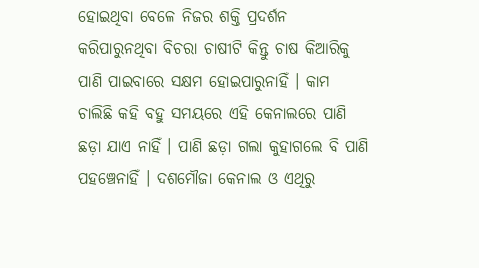ହୋଇଥିବା ବେଳେ ନିଜର ଶକ୍ତି ପ୍ରଦର୍ଶନ କରିପାରୁନଥିବା ବିଚରା ଚାଷୀଟି କିନ୍ତୁ ଚାଷ କିଆରିକୁ ପାଣି ପାଇବାରେ ସକ୍ଷମ ହୋଇପାରୁନାହିଁ । କାମ ଚାଲିଛି କହି ବହୁ ସମୟରେ ଏହି କେନାଲରେ ପାଣି ଛଡ଼ା ଯାଏ ନାହିଁ । ପାଣି ଛଡ଼ା ଗଲା କୁହାଗଲେ ବି ପାଣି ପହଞ୍ଚେନାହିଁ । ଦଶମୌଜା କେନାଲ ଓ ଏଥିରୁ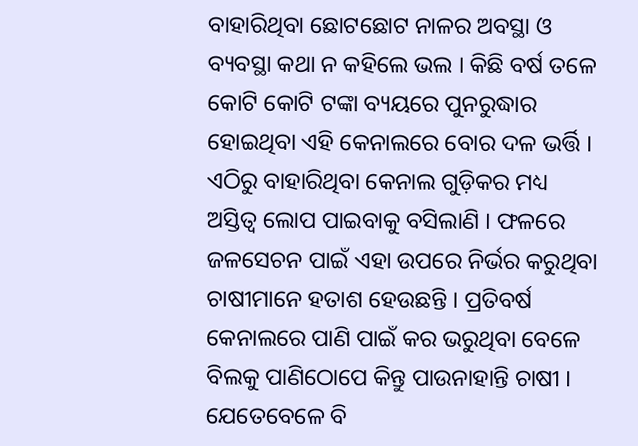ବାହାରିଥିବା ଛୋଟଛୋଟ ନାଳର ଅବସ୍ଥା ଓ ବ୍ୟବସ୍ଥା କଥା ନ କହିଲେ ଭଲ । କିଛି ବର୍ଷ ତଳେ କୋଟି କୋଟି ଟଙ୍କା ବ୍ୟୟରେ ପୁନରୁଦ୍ଧାର ହୋଇଥିବା ଏହି କେନାଲରେ ବୋର ଦଳ ଭର୍ତ୍ତି । ଏଠିରୁ ବାହାରିଥିବା କେନାଲ ଗୁଡ଼ିକର ମଧ୍ୟ ଅସ୍ତିତ୍ୱ ଲୋପ ପାଇବାକୁ ବସିଲାଣି । ଫଳରେ ଜଳସେଚନ ପାଇଁ ଏହା ଉପରେ ନିର୍ଭର କରୁଥିବା ଚାଷୀମାନେ ହତାଶ ହେଉଛନ୍ତି । ପ୍ରତିବର୍ଷ କେନାଲରେ ପାଣି ପାଇଁ କର ଭରୁଥିବା ବେଳେ ବିଲକୁ ପାଣିଠୋପେ କିନ୍ତୁ ପାଉନାହାନ୍ତି ଚାଷୀ । ଯେତେବେଳେ ବି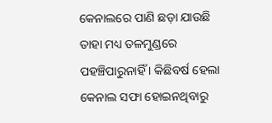କେନାଲରେ ପାଣି ଛଡ଼ା ଯାଉଛି ତାହା ମଧ୍ୟ ତଳମୁଣ୍ଡରେ ପହଞ୍ଚିପାରୁନାହିଁ । କିଛିବର୍ଷ ହେଲା କେନାଲ ସଫା ହୋଇନଥିବାରୁ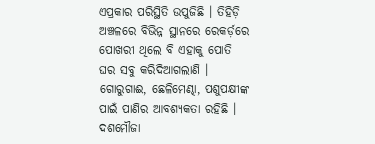ଏପ୍ରକାର ପରିସ୍ଥିତି ଉପୁଜିଛି । ତିହିଡ଼ି ଅଞ୍ଚଳରେ ବିଭିନ୍ନ ସ୍ଥାନରେ ରେକର୍ଡ଼ରେ ପୋଖରୀ ଥିଲେ ବି ଏହାକୁ ପୋତି ଘର ସବୁ କରିଦିଆଗଲାଣି । ଗୋରୁଗାଈ, ଛେଳିମେଣ୍ଢା, ପଶୁପକ୍ଷୀଙ୍କ ପାଇଁ ପାଣିର ଆବଶ୍ୟକତା ରହିଛି । ଦଶମୌଜା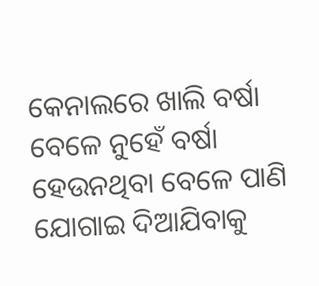କେନାଲରେ ଖାଲି ବର୍ଷା ବେଳେ ନୁହେଁ ବର୍ଷା ହେଉନଥିବା ବେଳେ ପାଣି ଯୋଗାଇ ଦିଆଯିବାକୁ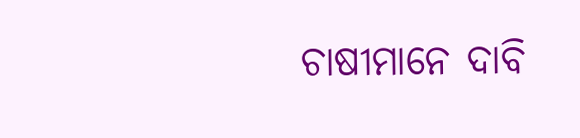ଚାଷୀମାନେ ଦାବି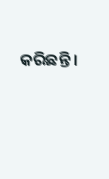କରିଛନ୍ତି ।